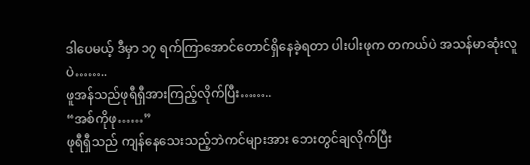ဒါပေမယ့် ဒီမှာ ၁၇ ရက်ကြာအောင်တောင်ရှိနေခဲ့ရတာ ပါးပါးဖုက တကယ်ပဲ အသန်မာဆုံးလူပဲ……..
ဖူအန်သည်ဖုရီရှီအားကြည့်လိုက်ပြီး……..
“အစ်ကိုဖု……”
ဖုရီရှီသည် ကျန်နေသေးသည့်ဘဲကင်များအား ဘေးတွင်ချလိုက်ပြီး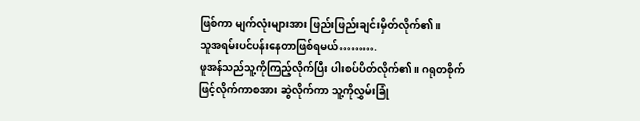ဖြစ်ကာ မျက်လုံးများအား ဖြည်းဖြည်းချင်းမှိတ်လိုက်၏။
သူအရမ်းပင်ပန်းနေတာဖြစ်ရမယ်……….
ဖူအန်သည်သူ့ကိုကြည့်လိုက်ပြီး ပါးစပ်ပိတ်လိုက်၏။ ဂရုတစိုက်ဖြင့်လိုက်ကာစအား ဆွဲလိုက်ကာ သူ့ကိုလွှမ်းခြုံ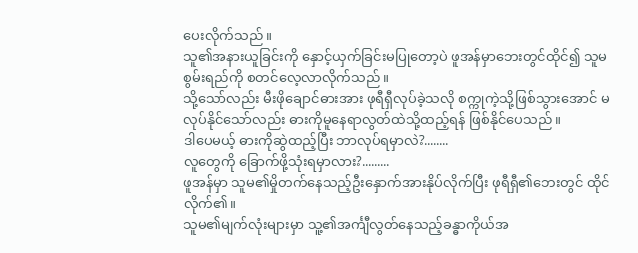ပေးလိုက်သည်။
သူ၏အနားယူခြင်းကို နှောင့်ယှက်ခြင်းမပြုတော့ပဲ ဖူအန်မှာဘေးတွင်ထိုင်၍ သူမစွမ်းရည်ကို စတင်လေ့လာလိုက်သည်။
သို့သော်လည်း မီးဖိုချောင်ဓားအား ဖုရီရှီလုပ်ခဲ့သလို စက္ကုကဲ့သို့ဖြစ်သွားအောင် မလုပ်နိုင်သော်လည်း ဓားကိုမူနေရာလွတ်ထဲသို့ထည့်ရန် ဖြစ်နိုင်ပေသည်။
ဒါပေမယ့် ဓားကိုဆွဲထည့်ပြီး ဘာလုပ်ရမှာလဲ?........
လူတွေကို ခြောက်ဖို့သုံးရမှာလား?.........
ဖူအန်မှာ သူမ၏မှိုတက်နေသည့်ဦးနှောက်အားနိုပ်လိုက်ပြီး ဖုရီရှီ၏ဘေးတွင် ထိုင်လိုက်၏။
သူမ၏မျက်လုံးများမှာ သူ့၏အင်္ကျီလွတ်နေသည့်ခန္ဓာကိုယ်အ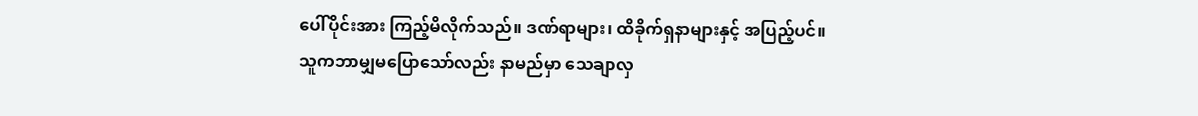ပေါ်ပိုင်းအား ကြည့်မိလိုက်သည်။ ဒဏ်ရာများ၊ ထိခိုက်ရှနာများနှင့် အပြည့်ပင်။
သူကဘာမျှမပြောသော်လည်း နာမည်မှာ သေချာလှ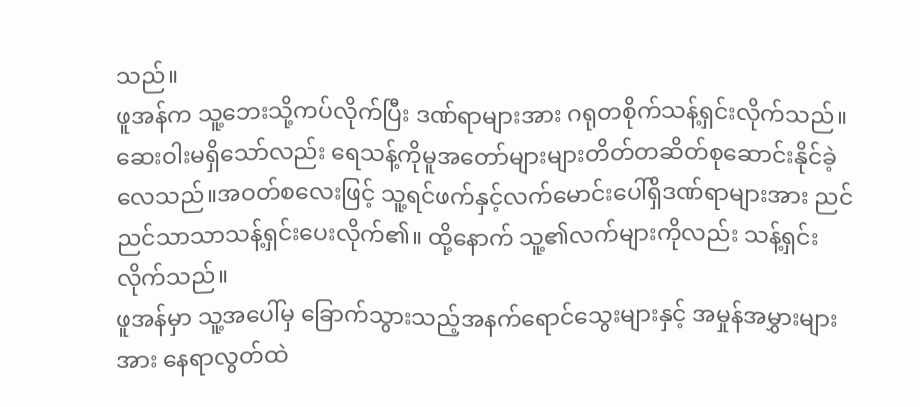သည်။
ဖူအန်က သူ့ဘေးသို့ကပ်လိုက်ပြီး ဒဏ်ရာများအား ဂရုတစိုက်သန့်ရှင်းလိုက်သည်။
ဆေးဝါးမရှိသော်လည်း ရေသန့်ကိုမူအတော်များများတိတ်တဆိတ်စုဆောင်းနိုင်ခဲ့လေသည်။အဝတ်စလေးဖြင့် သူ့ရင်ဖက်နှင့်လက်မောင်းပေါ်ရှိဒဏ်ရာများအား ညင်ညင်သာသာသန့်ရှင်းပေးလိုက်၏။ ထို့နောက် သူ့၏လက်များကိုလည်း သန့်ရှင်းလိုက်သည်။
ဖူအန်မှာ သူ့အပေါ်မှ ခြောက်သွားသည့်အနက်ရောင်သွေးများနှင့် အမှုန်အမွှားများအား နေရာလွတ်ထဲ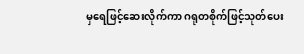မှရေဖြင့်ဆေးလိုက်ကာ ဂရုတစိုက်ဖြင့်သုတ်ပေး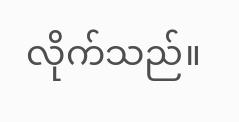လိုက်သည်။